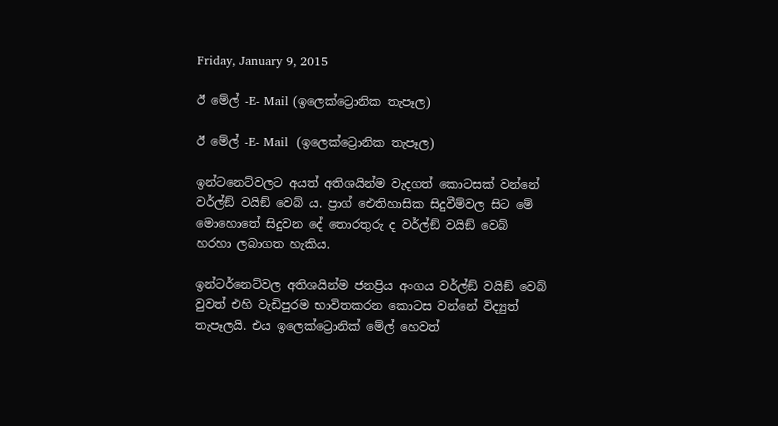Friday, January 9, 2015

ඊ මේල් -E- Mail (ඉලෙක්ට්‍රොනික තැපෑල)

ඊ මේල් -E- Mail  (ඉලෙක්ට්‍රොනික තැපෑල)

ඉන්ටනෙට්වලට අයත් අතිශයින්ම වැදගත් කොටසක් වන්නේ වර්ල්ඞ් වයිඞ් වෙබ් ය. ප්‍රාග් ඓතිහාසික සිදුවීම්වල සිට මේ මොහොතේ සිදුවන දේ තොරතුරු ද වර්ල්ඞ් වයිඞ් වෙබ් හරහා ලබාගත හැකිය.

ඉන්ටර්නෙට්වල අතිශයින්ම ජනප්‍රිය අංගය වර්ල්ඞ් වයිඞ් වෙබ් වුවත් එහි වැඩිපුරම භාවිතකරන කොටස වන්නේ විද්‍යුත් තැපෑලයි. එය ඉලෙක්ට්‍රොනික් මේල් හෙවත්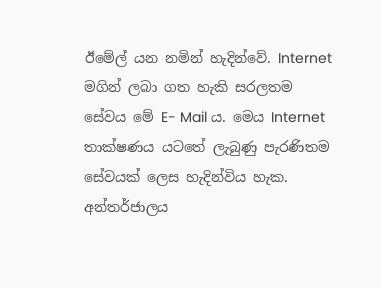ඊමේල් යන නමින් හැදින්වේ. Internet  මගින් ලබා ගත හැකි සරලතම සේවය මේ E- Mail ය. මෙය Internet තාක්ෂණය යටතේ ලැබුණු පැරණිතම සේවයක් ලෙස හැදින්විය හැක. අන්තර්ජාලය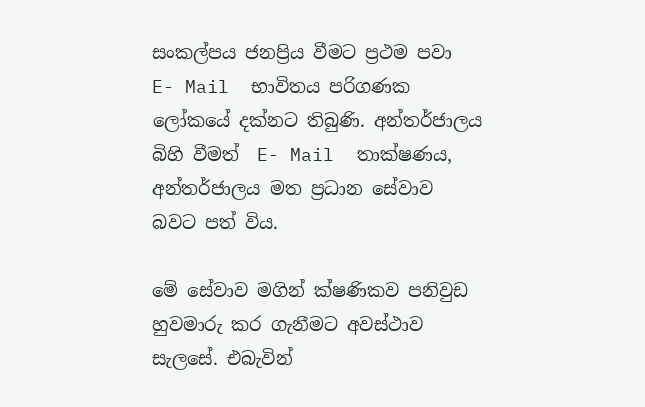සංකල්පය ජනප්‍රිය වීමට ප්‍රථම පවා E- Mail  භාවිතය පරිගණක ලෝකයේ දක්නට තිබුණි. අන්තර්ජාලය බිහි වීමත්  E- Mail  තාක්ෂණය, අන්තර්ජාලය මත ප්‍රධාන සේවාව බවට පත් විය.

මේ සේවාව මගින් ක්ෂණිකව පනිවුඩ හුවමාරු කර ගැනීමට අවස්ථාව සැලසේ. එබැවින්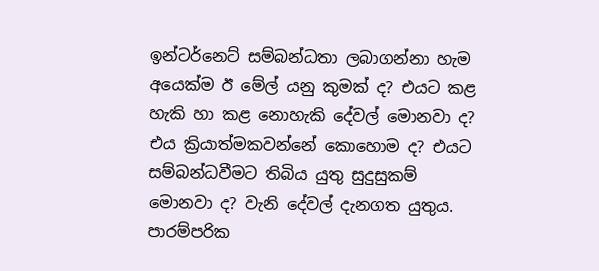ඉන්ටර්නෙට් සම්බන්ධතා ලබාගන්නා හැම අයෙක්ම ඊ මේල් යනු කුමක් ද? එයට කළ හැකි හා කළ නොහැකි දේවල් මොනවා ද? එය ක්‍රියාත්මකවන්නේ කොහොම ද? එයට සම්බන්ධවීමට තිබිය යුතු සුදුසුකම් මොනවා ද? වැනි දේවල් දැනගත යුතුය.
පාරම්පරික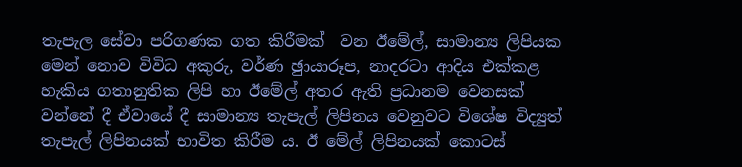තැපැල සේවා පරිගණක ගත කිරීමක්  වන ඊමේල්, සාමාන්‍ය ලිපියක මෙන් නොව විවිධ අකුරු, වර්ණ ඡුායාරූප, නාදරටා ආදිය එක්කළ හැකිය ගතානුතික ලිපි හා ඊමේල් අතර ඇති ප්‍රධානම වෙනසක් වන්නේ දී ඒවායේ දී සාමාන්‍ය තැපැල් ලිපිනය වෙනුවට විශේෂ විද්‍යුත් තැපැල් ලිපිනයක් භාවිත කිරීම ය. ඊ මේල් ලිපිනයක් කොටස්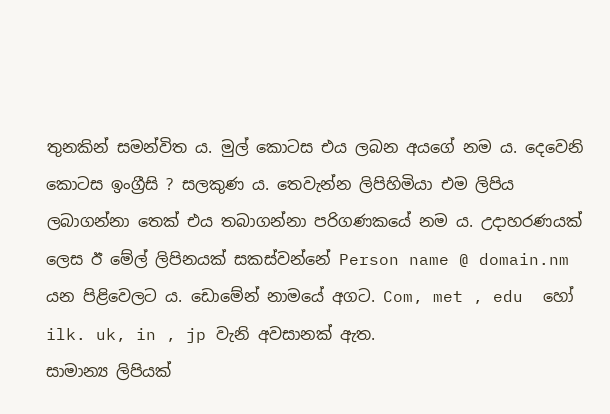තුනකින් සමන්විත ය. මුල් කොටස එය ලබන අයගේ නම ය. දෙවෙනි කොටස ඉංග්‍රීසි ? සලකුණ ය. තෙවැන්න ලිපිහිමියා එම ලිපිය ලබාගන්නා තෙක් එය තබාගන්නා පරිගණකයේ නම ය. උදාහරණයක් ලෙස ඊ මේල් ලිපිනයක් සකස්වන්නේ Person name @ domain.nm යන පිළිවෙලට ය. ඩොමේන් නාමයේ අගට. Com, met , edu  හෝ   ilk. uk, in , jp වැනි අවසානක් ඇත.
සාමාන්‍ය ලිපියක්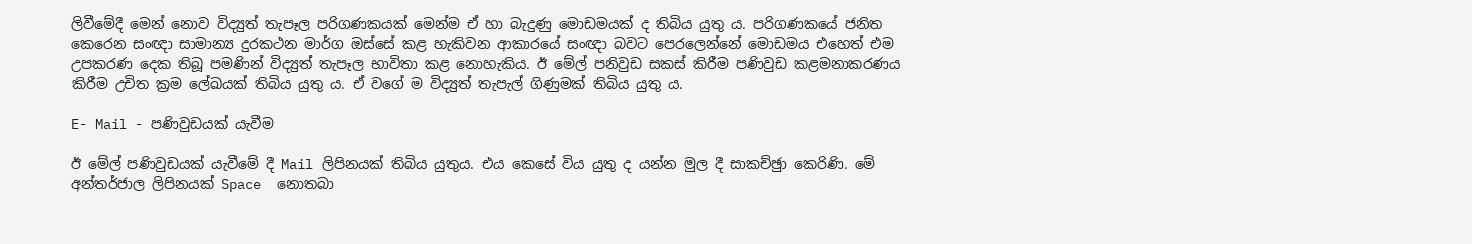ලිවීමේදී මෙන් නොව විද්‍යුත් තැපෑල පරිගණකයක් මෙන්ම ඒ හා බැදුණු මොඩමයක් ද තිබිය යුතු ය. පරිගණකයේ ජනිත කෙරෙන සංඥා සාමාන්‍ය දුරකථන මාර්ග ඔස්සේ කළ හැකිවන ආකාරයේ සංඥා බවට පෙරලෙන්නේ මොඩමය එහෙත් එම උපකරණ දෙක තිබූ පමණින් විද්‍යුත් තැපෑල භාවිතා කළ නොහැකිය. ඊ මේල් පනිවුඩ සකස් කිරීම පණිවුඩ කළමනාකරණය කිරීම උචිත ක්‍රම ලේඛයක් තිබිය යුතු ය. ඒ වගේ ම විද්‍යුත් තැපැල් ගිණුමක් තිබිය යුතු ය.

E- Mail - පණිවුඩයක් යැවීම

ඊ මේල් පණිවුඩයක් යැවීමේ දී Mail ලිපිනයක් තිබිය යුතුය. එය කෙසේ විය යුතු ද යන්න මුල දී සාකච්ඡුා කෙරිණි. මේ අන්තර්ජාල ලිපිනයක් Space  නොතබා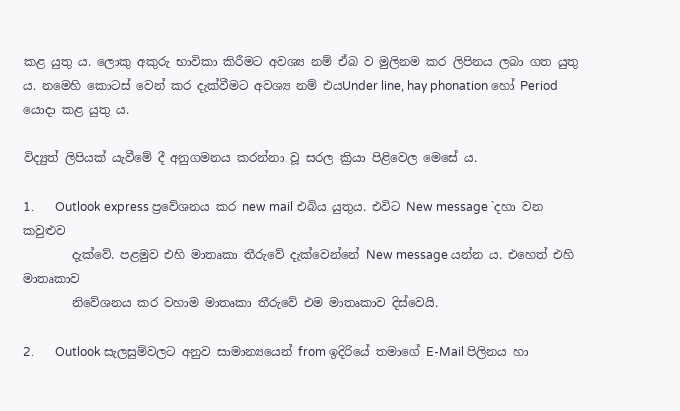කළ යුතු ය. ලොකු අකුරු භාවිකා කිරීමට අවශ්‍ය නම් ඒබ ව මුලිනම කර ලිපිනය ලබා ගත යුතු ය. නමෙහි කොටස් වෙන් කර දැක්වීමට අවශ්‍ය නම් එයUnder line, hay phonation හෝ Period  යොදා කළ යුතු ය.

විද්‍යුත් ලිපියක් යැවීමේ දී අනුගමනය කරන්නා වූ සරල ක්‍රියා පිළිවෙල මෙසේ ය.

1.       Outlook express ප්‍රවේශනය කර new mail එබිය යුතුය. එවිට New message `දහා වන කවුළුව
        දැක්වේ. පළමුව එහි මාතෘකා තීරුවේ දැක්වෙන්නේ New message යන්න ය. එහෙත් එහි මාතෘකාව
        නිවේශනය කර වහාම මාතෘකා තීරුවේ එම මාතෘකාව දිස්වෙයි.

2.       Outlook සැලසුම්වලට අනුව සාමාන්‍යයෙන් from ඉදිරියේ තමාගේ E-Mail පිලිනය හා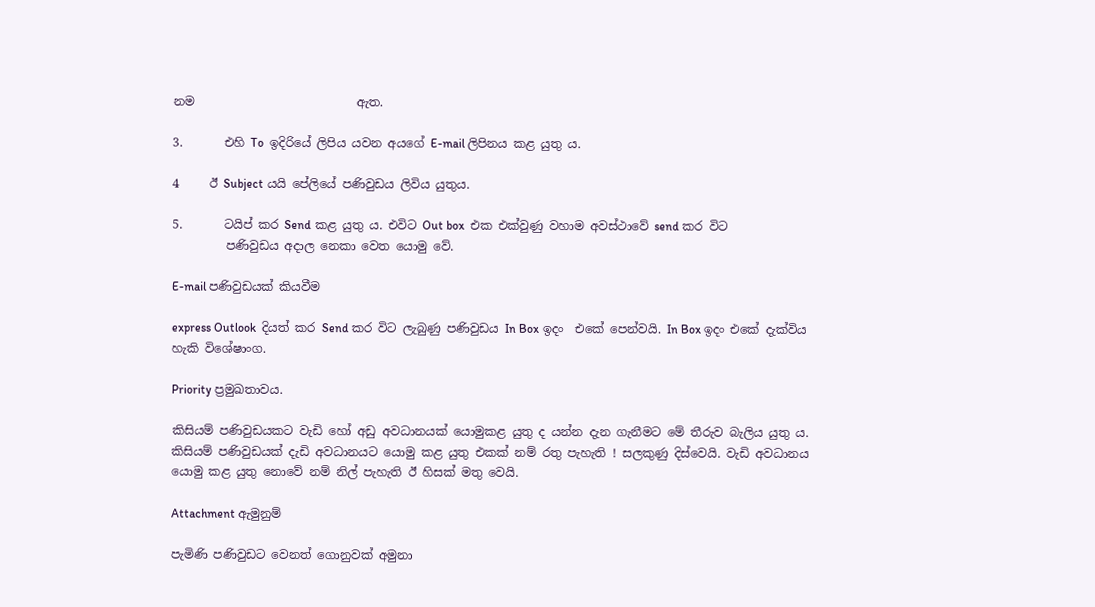නම                           ඇත.

3.       එහි To  ඉදිරියේ ලිපිය යවන අයගේ E-mail ලිපිනය කළ යුතු ය.

4     ඊ Subject යයි පේලියේ පණිවුඩය ලිවිය යුතුය.

5.       ටයිප් කර Send කළ යුතු ය. එවිට Out box  එක එක්වුණු වහාම අවස්ථාවේ send කර විට
         පණිවුඩය අදාල නෙකා වෙත යොමු වේ.

E-mail පණිවුඩයක් කියවීම

express Outlook  දියත් කර Send කර විට ලැබුණු පණිවුඩය In Box ඉදං  එකේ පෙන්වයි. In Box ඉදං එකේ දැක්විය හැකි විශේෂාංග.

Priority ප්‍රමුඛතාවය.

කිසියම් පණිවුඩයකට වැඩි හෝ අඩු අවධානයක් යොමුකළ යුතු ද යන්න දැන ගැනීමට මේ තීරුව බැලිය යුතු ය. කිසියම් පණිවුඩයක් දැඩි අවධානයට යොමු කළ යුතු එකක් නම් රතු පැහැති ! සලකුණු දිස්වෙයි. වැඩි අවධානය යොමු කළ යුතු නොවේ නම් නිල් පැහැති ඊ හිසක් මතු වෙයි.

Attachment ඇමුනුම්

පැමිණි පණිවුඩට වෙනත් ගොනුවක් අමුනා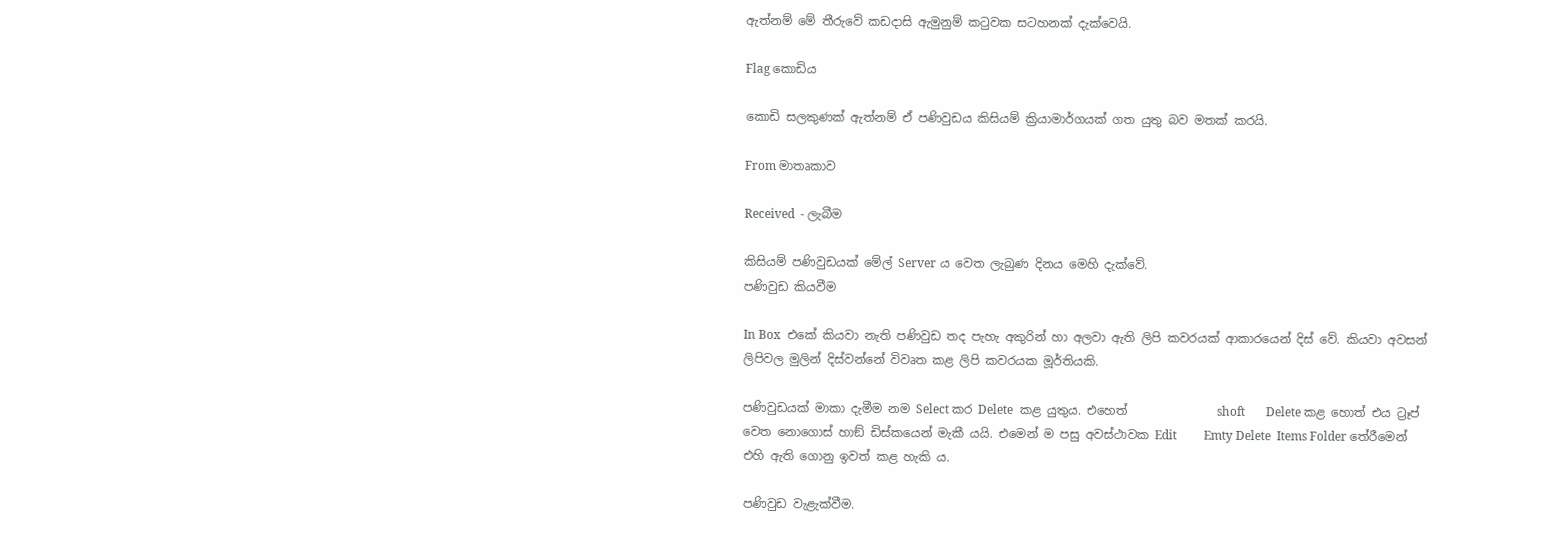ඇත්නම් මේ තීරුවේ කඩදාසි ඇමුනුම් කටුවක සටහනක් දැක්වෙයි.

Flag කොඩිය

කොඩි සලකුණක් ඇත්නම් ඒ පණිවුඩය කිසියම් ක්‍රියාමාර්ගයක් ගත යුතු බව මතක් කරයි.

From මාතෘකාව

Received  - ලැබීම

කිසියම් පණිවුඩයක් මේල් Server ය වෙත ලැබුණ දිනය මෙහි දැක්වේ.
පණිවුඩ කියවීම

In Box  එකේ කියවා නැති පණිවුඩ තද පැහැ අකුරින් හා අලවා ඇති ලිපි කවරයක් ආකාරයෙන් දිස් වේ. කියවා අවසන් ලිපිවල මුලින් දිස්වන්නේ විවෘත කළ ලිපි කවරයක මූර්තියකි.

පණිවුඩයක් මාකා දැමීම නම Select කර Delete  කළ යුතුය. එහෙත්               shoft       Delete කළ හොත් එය ට්‍රෑප් වෙත නොගොස් හාඞ් ඩිස්කයෙන් මැකී යයි. එමෙන් ම පසු අවස්ථාවක Edit         Emty Delete  Items Folder තේරීමෙන් එහි ඇති ගොනු ඉවත් කළ හැකි ය.

පණිවුඩ වැළැක්වීම.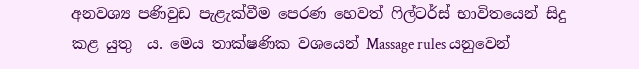අනවශ්‍ය පණිවුඩ පැළැක්වීම පෙරණ හෙවත් ෆිල්ටර්ස් භාවිතයෙන් සිදු කළ යුතු  ය. මෙය තාක්ෂණික වශයෙන් Massage rules යනුවෙන්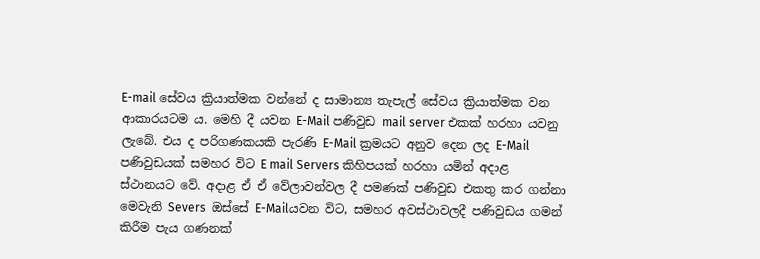E-mail සේවය ක්‍රියාත්මක වන්නේ ද සාමාන්‍ය තැපැල් සේවය ක්‍රියාත්මක වන ආකාරයටම ය. මෙහි දී යවන E-Mail පණිවුඩ mail server එකක් හරහා යවනු ලැබේ. එය ද පරිගණකයකි පැරණි E-Mail ක්‍රමයට අනුව දෙන ලද E-Mail පණිවුඩයක් සමහර විට E mail Servers කිහිපයක් හරහා යමින් අදාළ ස්ථානයට වේ. අදාළ ඒ ඒ වේලාවන්වල දී පමණක් පණිවුඩ එකතු කර ගන්නා මෙවැනි Severs  ඔස්සේ E-Mailයවන විට, සමහර අවස්ථාවලදී පණිවුඩය ගමන් කිරීම පැය ගණනක්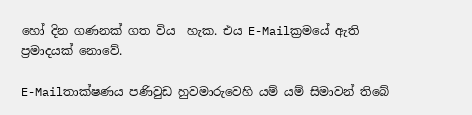හෝ දින ගණනක් ගත විය  හැක. එය E-Mailක්‍රමයේ ඇති ප්‍රමාදයක් නොවේ.

E-Mailතාක්ෂණය පණිවුඩ හුවමාරුවෙහි යම් යම් සිමාවන් තිබේ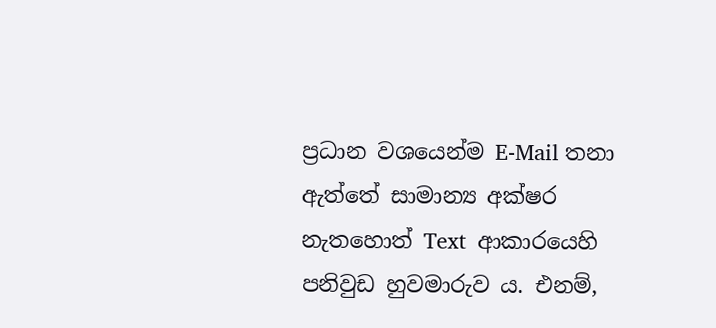ප්‍රධාන වශයෙන්ම E-Mail තනා ඇත්තේ සාමාන්‍ය අක්ෂර නැතහොත් Text  ආකාරයෙහි පනිවුඩ හුවමාරුව ය. එනම්,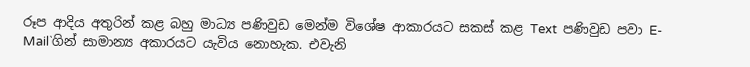රූප ආදිය අතුරින් කළ බහු මාධ්‍ය පණිවුඩ මෙන්ම විශේෂ ආකාරයට සකස් කළ Text  පණිවුඩ පවා E-Mail`ගින් සාමාන්‍ය අකාරයට යැවිය නොහැක. එවැනි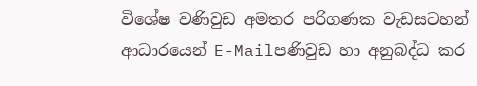විශේෂ වණිවුඩ අමතර පරිගණක වැඩසටහන් ආධාරයෙන් E-Mailපණිවුඩ හා අනුබද්ධ කර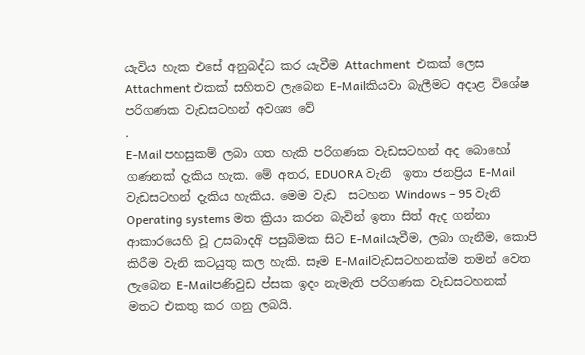යැවිය හැක එසේ අනුබද්ධ කර යැවීම Attachment  එකක් ලෙස Attachment එකක් සහිතව ලැබෙන E-Mailකියවා බැලීමට අදාළ විශේෂ පරිගණක වැඩසටහන් අවශ්‍ය වේ
.
E-Mail පහසුකම් ලබා ගත හැකි පරිගණක වැඩසටහන් අද බොහෝ ගණනක් දැකිය හැක. මේ අතර, EDUORA වැනි  ඉතා ජනප්‍රිය E-Mail වැඩසටහන් දැකිය හැකිය. මෙම වැඩ  සටහන Windows – 95 වැනි Operating systems මත ක්‍රියා කරන බැවින් ඉතා සිත් ඇද ගන්නා ආකාරයෙහි වූ උසබාදඅි පසුබිමක සිට E-Mailයැවීම, ලබා ගැනීම, කොපි කිරීම වැනි කටයුතු කල හැකි. සෑම E-Mailවැඩසටහනක්ම තමන් වෙත ලැබෙන E-Mailපණිවුඩ ප්සක ඉදං නැමැති පරිගණක වැඩසටහනක් මතට එකතු කර ගනු ලබයි.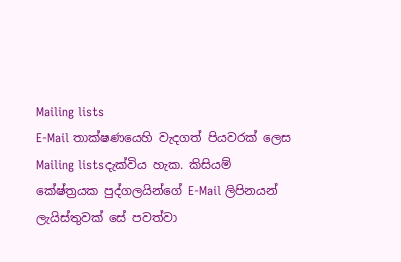Mailing lists
E-Mail තාක්ෂණයෙහි වැදගත් පියවරක් ලෙස Mailing listsදැක්විය හැක. කිසියම් කේෂ්ත්‍රයක පුද්ගලයින්ගේ E-Mail ලිපිනයන් ලැයිස්තුවක් සේ පවත්වා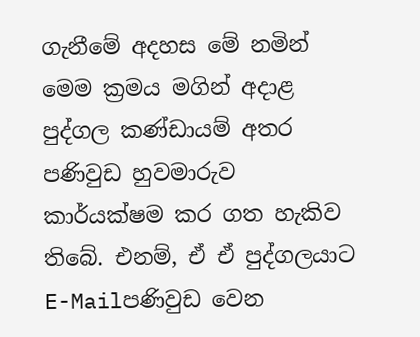ගැනීමේ අදහස මේ නමින් මෙම ක්‍රමය මගින් අදාළ පුද්ගල කණ්ඩායම් අතර පණිවුඩ හුවමාරුව කාර්යක්ෂම කර ගත හැකිව තිබේ. එනම්, ඒ ඒ පුද්ගලයාට E-Mailපණිවුඩ වෙන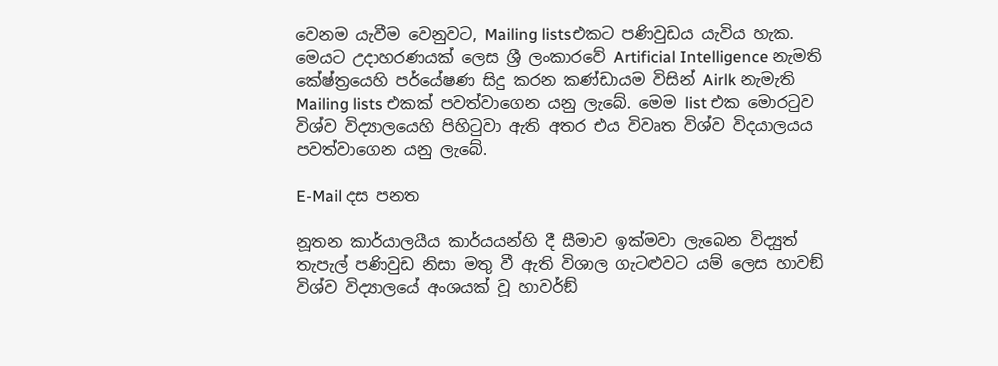වෙනම යැවීම වෙනුවට, Mailing listsඑකට පණිවුඩය යැවිය හැක. මෙයට උදාහරණයක් ලෙස ශ්‍රී ලංකාරවේ Artificial Intelligence නැමති කේෂ්ත්‍රයෙහි පර්යේෂණ සිදු කරන කණ්ඩායම විසින් Airlk නැමැති Mailing lists එකක් පවත්වාගෙන යනු ලැබේ. මෙම list එක මොරටුව විශ්ව විද්‍යාලයෙහි පිහිටුවා ඇති අතර එය විවෘත විශ්ව විදයාලයය පවත්වාගෙන යනු ලැබේ.

E-Mail දස පනත

නූතන කාර්යාලයීය කාර්යයන්හි දී සීමාව ඉක්මවා ලැබෙන විද්‍යුත් තැපැල් පණිවුඩ නිසා මතු වී ඇති විශාල ගැටළුවට යම් ලෙස හාවඞ් විශ්ව විද්‍යාලයේ අංශයක් වූ හාවර්ඞ්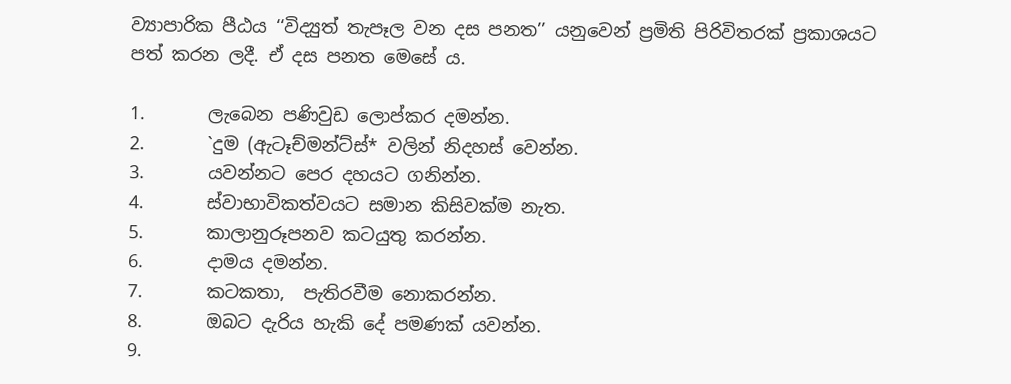ව්‍යාපාරික පීඨය ‘‘විද්‍යුත් තැපෑල වන දස පනත’’ යනුවෙන් ප්‍රමිති පිරිවිතරක් ප්‍රකාශයට පත් කරන ලදී. ඒ දස පනත මෙසේ ය.

1.       ලැබෙන පණිවුඩ ලොප්කර දමන්න.
2.       `දුම (ඇටෑච්මන්ට්ස්* වලින් නිදහස් වෙන්න.
3.       යවන්නට පෙර දහයට ගනින්න.
4.       ස්වාභාවිකත්වයට සමාන කිසිවක්ම නැත.
5.       කාලානුරූපනව කටයුතු කරන්න.
6.       දාමය දමන්න.
7.       කටකතා,  පැතිරවීම නොකරන්න.
8.       ඔබට දැරිය හැකි දේ පමණක් යවන්න.
9.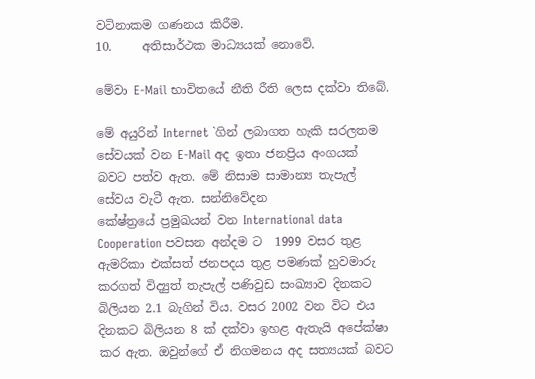වටිනාකම ගණනය කිරීම.
10.     අතිසාර්ථක මාධ්‍යයක් නොවේ.

මේවා E-Mail භාවිතයේ නීති රීති ලෙස දක්වා තිබේ.

මේ අයුරින් Internet `ගින් ලබාගත හැකි සරලතම සේවයක් වන E-Mail අද ඉතා ජනප්‍රිය අංගයක් බවට පත්ව ඇත. මේ නිසාම සාමාන්‍ය තැපැල් සේවය වැටී ඇත. සන්නිවේදන
කේෂ්ත්‍රයේ ප්‍රමුඛයන් වන International data Cooperation පවසන අන්දම ට  1999 වසර තුළ ඇමරිකා එක්සත් ජනපදය තුළ පමණක් හුවමාරු කරගත් විද්‍යුත් තැපැල් පණිවුඩ සංඛ්‍යාව දිනකට බිලියන 2.1 බැගින් විය. වසර 2002 වන විට එය දිනකට බිලියන 8 ක් දක්වා ඉහළ ඇතැයි අපේක්ෂා කර ඇත. ඔවුන්ගේ ඒ නිගමනය අද සත්‍යයක් බවට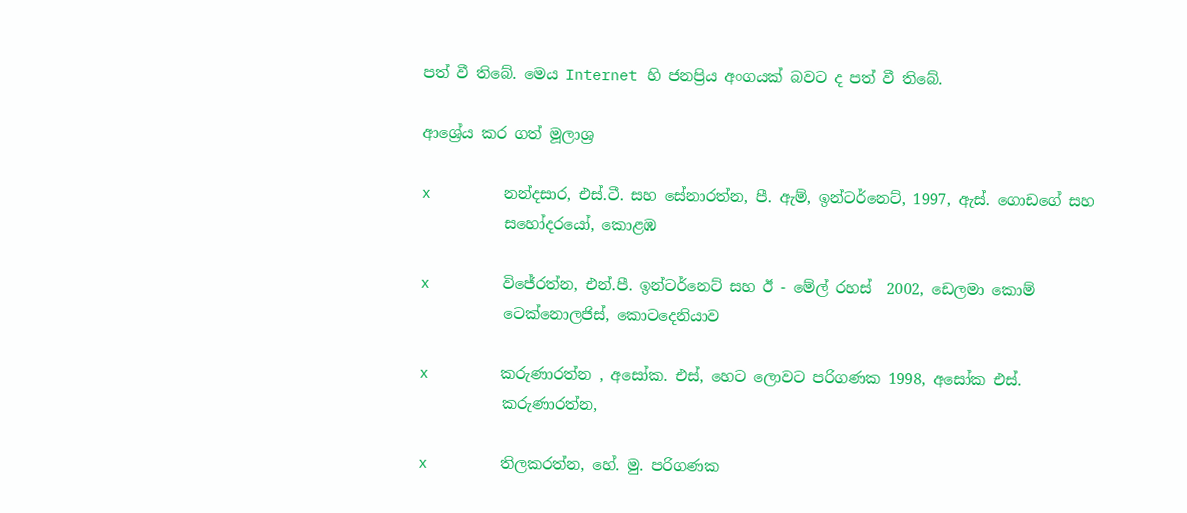පත් වී තිබේ. මෙය Internet හි ජනප්‍රිය අංගයක් බවට ද පත් වී තිබේ.

ආශ්‍රේය කර ගත් මූලාශ්‍ර

x        නන්දසාර, එස්.ටී. සහ සේනාරත්න, පී. ඇම්, ඉන්ටර්නෙට්, 1997, ඇස්. ගොඩගේ සහ
           සහෝදරයෝ, කොළඹ

x        විජේරත්න, එන්.පී. ඉන්ටර්නෙට් සහ ඊ - මේල් රහස්  2002, ඩෙලමා කොම්
           ටෙක්නොලජිස්, කොටදෙනියාව

x        කරුණාරත්න , අසෝක. එස්, හෙට ලොවට පරිගණක 1998, අසෝක එස්.
           කරුණාරත්න,

x        තිලකරත්න, හේ. මු. පරිගණක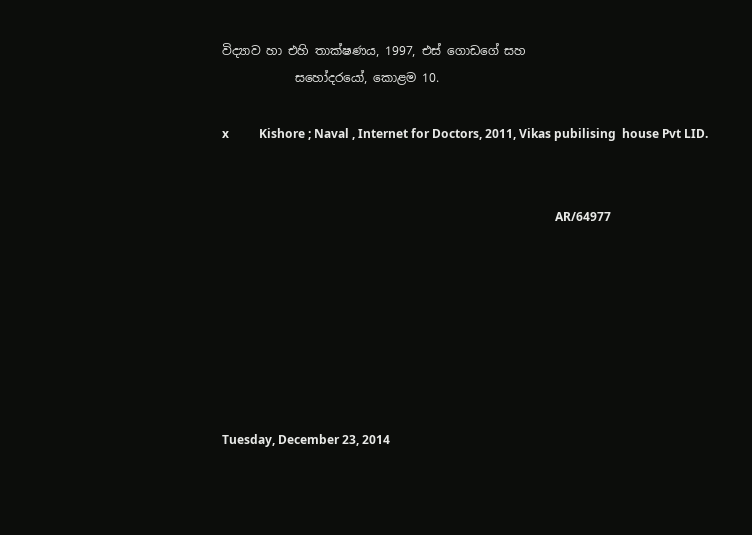විද්‍යාව හා එහි තාක්ෂණය, 1997, එස් ගොඩගේ සහ
            සහෝදරයෝ, කොළම 10.

x          Kishore ; Naval , Internet for Doctors, 2011, Vikas pubilising  house Pvt LID.


                                                                                                               AR/64977







Tuesday, December 23, 2014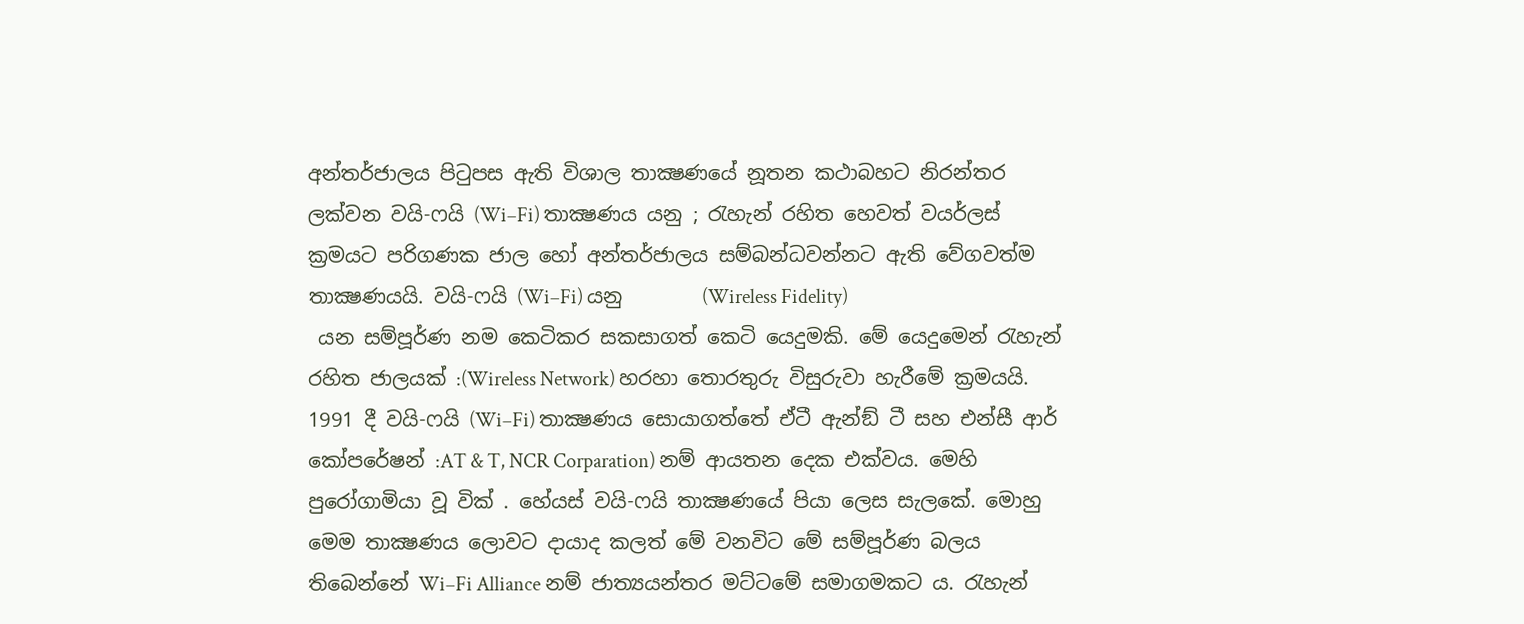අන්තර්ජාලය පිටුපස ඇති විශාල තාක්‍ෂණයේ නූතන කථාබහට නිරන්තර ලක්වන වයි-ෆයි (Wi–Fi) තාක්‍ෂණය යනු ; රැහැන් රහිත හෙවත් වයර්ලස් ක්‍රමයට පරිගණක ජාල හෝ අන්තර්ජාලය සම්බන්ධවන්නට ඇති වේගවත්ම තාක්‍ෂණයයි. වයි-ෆයි (Wi–Fi) යනු        (Wireless Fidelity)
 යන සම්පූර්ණ නම කෙටිකර සකසාගත් කෙටි යෙදුමකි. මේ යෙදුමෙන් රැහැන් රහිත ජාලයක් :(Wireless Network) හරහා තොරතුරු විසුරුවා හැරීමේ ක්‍රමයයි.
1991 දී වයි-ෆයි (Wi–Fi) තාක්‍ෂණය සොයාගත්තේ ඒටී ඇන්ඞ් ටී සහ එන්සී ආර් කෝපරේෂන් :AT & T, NCR Corparation) නම් ආයතන දෙක එක්වය. මෙහි පුරෝගාමියා වූ වික් . හේයස් වයි-ෆයි තාක්‍ෂණයේ පියා ලෙස සැලකේ. මොහු මෙම තාක්‍ෂණය ලොවට දායාද කලත් මේ වනවිට මේ සම්පූර්ණ බලය තිබෙන්නේ Wi–Fi Alliance නම් ජාත්‍යයන්තර මට්ටමේ සමාගමකට ය. රැහැන්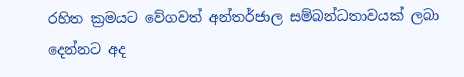රහිත ක්‍රමයට වේගවත් අන්තර්ජාල සම්බන්ධතාවයක් ලබා දෙන්නට අද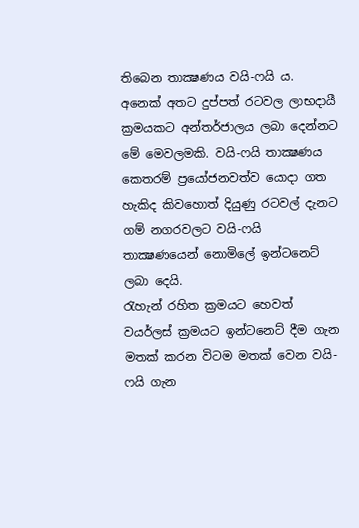තිබෙන තාක්‍ෂණය වයි-ෆයි ය. අනෙක් අතට දුප්පත් රටවල ලාභදායී ක්‍රමයකට අන්තර්ජාලය ලබා දෙන්නට මේ මෙවලමකි. වයි-ෆයි තාක්‍ෂණය කෙතරම් ප්‍රයෝජනවත්ව යොදා ගත හැකිද කිවහොත් දියුණු රටවල් දැනට ගම් නගරවලට වයි-ෆයි තාක්‍ෂණයෙන් නොමිලේ ඉන්ටනෙට් ලබා දෙයි.
රැහැන් රහිත ක්‍රමයට හෙවත් වයර්ලස් ක්‍රමයට ඉන්ටනෙට් දීම ගැන මතක් කරන විටම මතක් වෙන වයි-ෆයි ගැන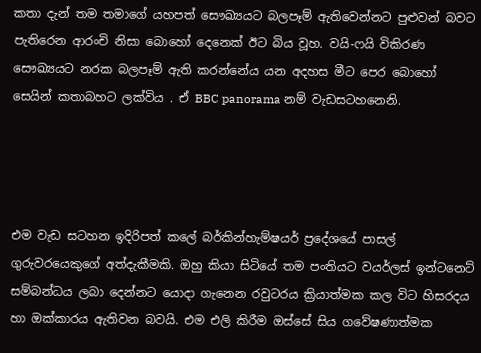කතා දැන් තම තමාගේ යහපත් සෞඛ්‍යයට බලපෑම් ඇතිවෙන්නට පුළුවන් බවට පැතිරෙන ආරංචි නිසා බොහෝ දෙනෙක් ඊට බිය වූහ. වයි-ෆයි විකිරණ සෞඛ්‍යයට නරක බලපෑම් ඇති කරන්නේය යන අදහස මීට පෙර බොහෝ සෙයින් කතාබහට ලක්විය . ඒ BBC panorama නම් වැඩසටහනෙනි.




එම වැඩ සටහන ඉදිරිපත් කලේ බර්කින්හැම්ෂයර් ප්‍රදේශයේ පාසල් ගුරුවරයෙකුගේ අත්දැකීමකි. ඔහු කියා සිටියේ තම පංතියට වයර්ලස් ඉන්ටනෙට් සම්බන්ධය ලබා දෙන්නට යොදා ගැනෙන රවුටරය ක්‍රියාත්මක කල විට හිසරදය හා ඔක්කාරය ඇතිවන බවයි. එම එලි කිරීම ඔස්සේ සිය ගවේෂණාත්මක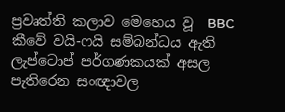ප්‍රවෘත්ති කලාව මෙහෙය වූ  BBC කීවේ වයි-ෆයි සම්බන්ධය ඇති ලැප්ටොප් පර්ගණකයක් අසල පැතිරෙන සංඥාවල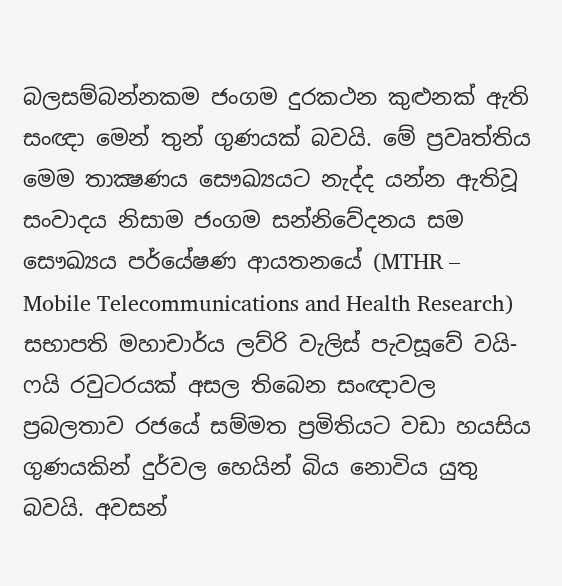බලසම්බන්නකම ජංගම දුරකථන කුළුනක් ඇති සංඥා මෙන් තුන් ගුණයක් බවයි. මේ ප්‍රවෘත්තිය මෙම තාක්‍ෂණය සෞඛ්‍යයට නැද්ද යන්න ඇතිවූ සංවාදය නිසාම ජංගම සන්නිවේදනය සම සෞඛ්‍යය පර්යේෂණ ආයතනයේ (MTHR – Mobile Telecommunications and Health Research) සභාපති මහාචාර්ය ලව්රි වැලිස් පැවසූවේ වයි-ෆයි රවුටරයක් අසල තිබෙන සංඥාවල ප්‍රබලතාව රජයේ සම්මත ප්‍රමිතියට වඩා හයසිය ගුණයකින් දුර්වල හෙයින් බිය නොවිය යුතු බවයි. අවසන්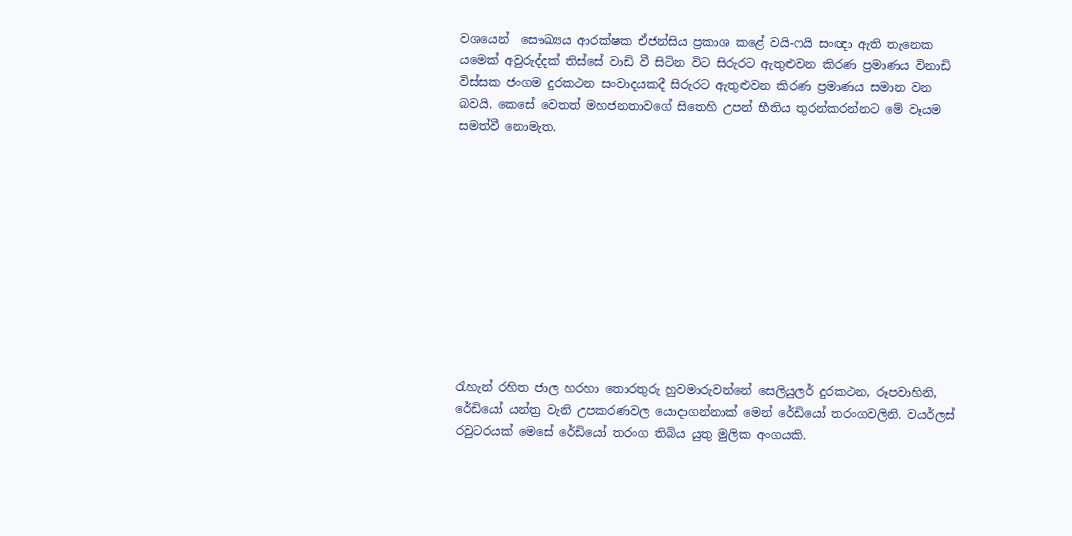වශයෙන්  සෞඛ්‍යය ආරක්ෂක ඒජන්සිය ප්‍රකාශ කළේ වයි-ෆයි සංඥා ඇති තැනෙක යමෙක් අවුරුද්දක් තිස්සේ වාඩි වී සිටින විට සිරුරට ඇතුළුවන කිරණ ප්‍රමාණය විනාඩි විස්සක ජංගම දුරකථන සංවාදයකදී සිරුරට ඇතුළුවන කිරණ ප්‍රමාණය සමාන වන බවයි. කෙසේ වෙතත් මහජනතාවගේ සිතෙහි උපන් භීතිය තුරන්කරන්නට මේ වෑයම සමත්වී නොමැත.











රැහැන් රහිත ජාල හරහා තොරතුරු හුවමාරුවන්නේ සෙලියුලර් දුරකථන, රූපවාහිනි, රේඩියෝ යන්ත්‍ර වැනි උපකරණවල යොදාගන්නාක් මෙන් රේඩියෝ තරංගවලිනි. වයර්ලස් රවුටරයක් මෙසේ රේඩියෝ තරංග තිබිය යුතු මුලික අංගයකි.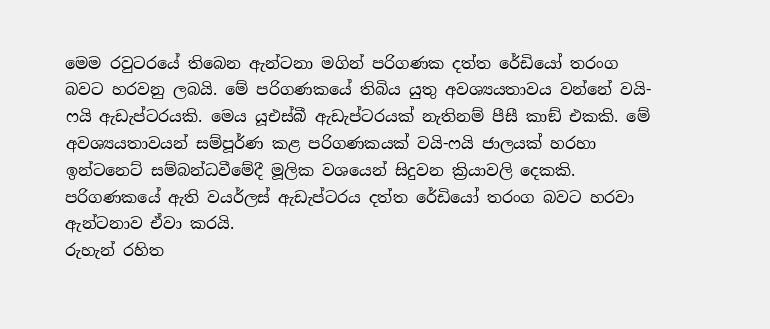මෙම රවුටරයේ තිබෙන ඇන්ටනා මගින් පරිගණක දත්ත රේඩියෝ තරංග බවට හරවනු ලබයි. මේ පරිගණකයේ තිබිය යුතු අවශ්‍යයතාවය වන්නේ වයි-ෆයි ඇඩැප්ටරයකි. මෙය යූඑස්බී ඇඩැප්ටරයක් නැතිනම් පීසී කාඞ් එකකි. මේ අවශ්‍යයතාවයන් සම්පූර්ණ කළ පරිගණකයක් වයි-ෆයි ජාලයක් හරහා ඉන්ටනෙට් සම්බන්ධවීමේදී මූලික වශයෙන් සිදුවන ක්‍රියාවලි දෙකකි. පරිගණකයේ ඇති වයර්ලස් ඇඩැප්ටරය දත්ත රේඩියෝ තරංග බවට හරවා ඇන්ටනාව ඒවා කරයි.
රුහැන් රහිත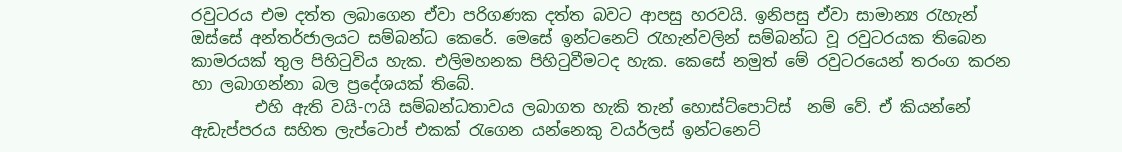රවුටරය එම දත්ත ලබාගෙන ඒවා පරිගණක දත්ත බවට ආපසු හරවයි. ඉනිපසු ඒවා සාමාන්‍ය රැහැන් ඔස්සේ අන්තර්ජාලයට සම්බන්ධ කෙරේ. මෙසේ ඉන්ටනෙට් රැහැන්වලින් සම්බන්ධ වූ රවුටරයක තිබෙන කාමරයක් තුල පිහිටුවිය හැක. එලිමහනක පිහිටුවීමටද හැක. කෙසේ නමුත් මේ රවුටරයෙන් තරංග කරන හා ලබාගන්නා බල ප්‍රදේශයක් තිබේ.
        එහි ඇති වයි-ෆයි සම්බන්ධතාවය ලබාගත හැකි තැන් හොස්ට්පොට්ස්  නම් වේ. ඒ කියන්නේ ඇඩැප්පරය සහිත ලැප්ටොප් එකක් රැගෙන යන්නෙකු වයර්ලස් ඉන්ටනෙට්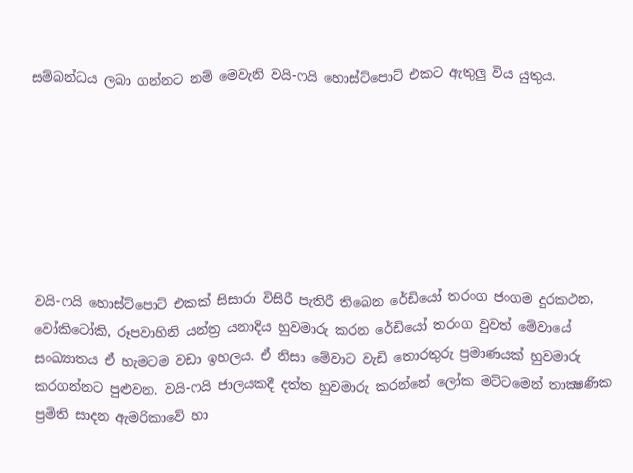සම්බන්ධය ලබා ගන්නට නම් මෙවැනි වයි-ෆයි හොස්ට්පොට් එකට ඇතුලු විය යුතුය.







වයි-ෆයි හොස්ට්පොට් එකක් සිසාරා විසිරී පැතිරී තිබෙන රේඩියෝ තරංග ජංගම දුරකථන, වෝකිටෝකි, රූපවාහිනි යන්ත්‍ර යනාදිය හුවමාරු කරන රේඩියෝ තරංග වුවත් මේවායේ සංඛ්‍යාතය ඒ හැමටම වඩා ඉහලය. ඒ නිසා මේවාට වැඩි තොරතුරු ප්‍රමාණයක් හුවමාරු කරගන්නට පුළුවන. වයි-ෆයි ජාලයකදී දත්ත හුවමාරු කරන්නේ ලෝක මට්ටමෙන් තාක්‍ෂණික ප්‍රමිති සාදන ඇමරිකාවේ හා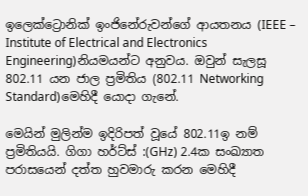ඉලෙක්ට්‍රොනික් ඉංජිනේරුවන්ගේ ආයතනය (IEEE – Institute of Electrical and Electronics  Engineering)නියමයන්ට අනුවය. ඔවුන් සැලසූ 802.11 යන ජාල ප්‍රමිතිය (802.11 Networking Standard)මෙහිදී යොදා ගැනේ.

මෙයින් මුලින්ම ඉදිරිපත් වූයේ 802.11ඉ නම් ප්‍රමිතියයි. ගිගා හර්ට්ස් :(GHz) 2.4ක සංඛ්‍යාත පරාසයෙන් දත්ත හුවමාරු කරන මෙහිදී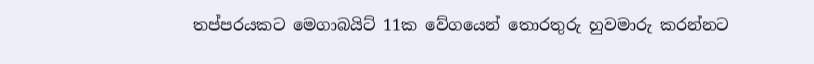තප්පරයකට මෙගාබයිට් 11ක වේගයෙන් තොරතුරු හුවමාරු කරන්නට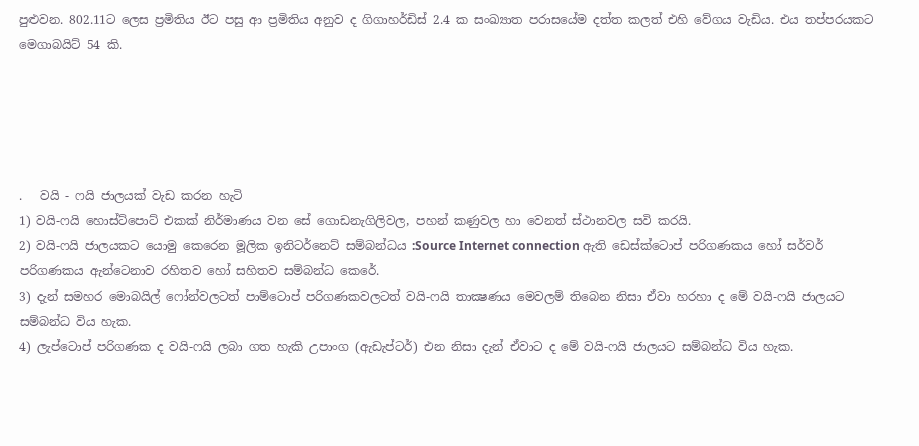පුළුවන. 802.11ට ලෙස ප්‍රමිතිය ඊට පසු ආ ප්‍රමිතිය අනුව ද ගිගාහර්ඩිස් 2.4 ක සංඛ්‍යාත පරාසයේම දත්ත කලත් එහි වේගය වැඩිය. එය තප්පරයකට මෙගාබයිට් 54 කි.





.   වයි - ෆයි ජාලයක් වැඩ කරන හැටි
1) වයි-ෆයි හොස්ට්පොට් එකක් නිර්මාණය වන සේ ගොඩනැගිලිවල, පහන් කණුවල හා වෙනත් ස්ථානවල සවි කරයි.
2) වයි-ෆයි ජාලයකට යොමු කෙරෙන මූලික ඉනිටර්නෙට් සම්බන්ධය :Source Internet connection ඇති ඩෙස්ක්ටොප් පරිගණකය හෝ සර්වර් පරිගණකය ඇන්ටෙනාව රහිතව හෝ සහිතව සම්බන්ධ කෙරේ.
3) දැන් සමහර මොබයිල් ෆෝන්වලටත් පාම්ටොප් පරිගණකවලටත් වයි-ෆයි තාක්‍ෂණය මෙවලම් තිබෙන නිසා ඒවා හරහා ද මේ වයි-ෆයි ජාලයට සම්බන්ධ විය හැක.
4) ලැප්ටොප් පරිගණක ද වයි-ෆයි ලබා ගත හැකි උපාංග (ඇඩැප්ටර්) එන නිසා දැන් ඒවාට ද මේ වයි-ෆයි ජාලයට සම්බන්ධ විය හැක.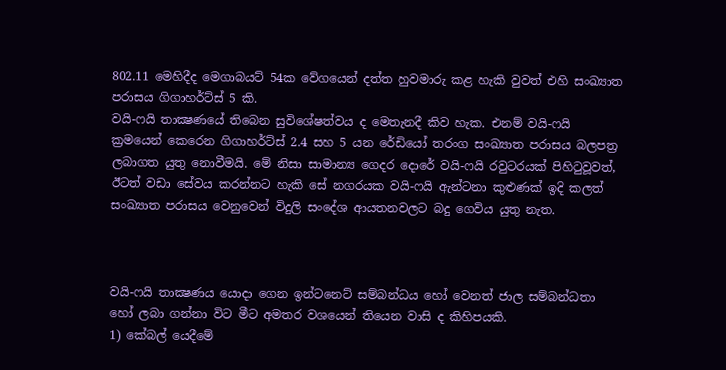802.11 මෙහිදීද මෙගාබයට් 54ක වේගයෙන් දත්ත හුවමාරු කළ හැකි වුවත් එහි සංඛ්‍යාත පරාසය ගිගාහර්ට්ස් 5 කි.
වයි-ෆයි තාක්‍ෂණයේ තිබෙන සුවිශේෂත්වය ද මෙතැනදී කිව හැක. එනම් වයි-ෆයි ක්‍රමයෙන් කෙරෙන ගිගාහර්ට්ස් 2.4 සහ 5 යන රේඩියෝ තරංග සංඛ්‍යාත පරාසය බලපත්‍ර ලබාගත යුතු නොවීමයි. මේ නිසා සාමාන්‍ය ගෙදර දොරේ වයි-ෆයි රවුටරයක් පිහිටුවූවත්, ඊටත් වඩා සේවය කරන්නට හැකි සේ නගරයක වයි-ෆයි ඇන්ටනා කුළුණක් ඉදි කලත් සංඛ්‍යාත පරාසය වෙනුවෙන් විදුලි සංදේශ ආයතනවලට බදු ගෙවිය යුතු නැත.



වයි-ෆයි තාක්‍ෂණය යොදා ගෙන ඉන්ටනෙට් සම්බන්ධය හෝ වෙනත් ජාල සම්බන්ධතා හෝ ලබා ගන්නා විට මීට අමතර වශයෙන් තියෙන වාසි ද කිහිපයකි.
1) කේබල් යෙදීමේ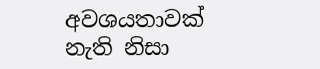අවශයතාවක් නැති නිසා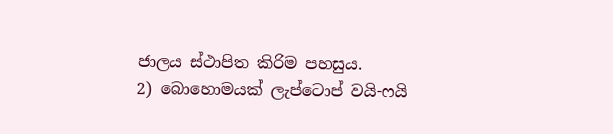ජාලය ස්ථාපිත කිරිම පහසුය.
2) බොහොමයක් ලැප්ටොප් වයි-ෆයි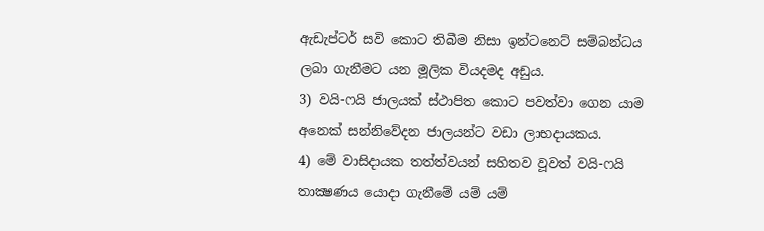ඇඩැප්ටර් සවි කොට තිබීම නිසා ඉන්ටනෙට් සම්බන්ධය ලබා ගැනීමට යන මූලික වියදමද අඩුය.
3) වයි-ෆයි ජාලයක් ස්ථාපිත කොට පවත්වා ගෙන යාම අනෙක් සන්නිවේදන ජාලයන්ට වඩා ලාභදායකය.
4) මේ වාසිදායක තත්ත්වයන් සහිතව වූවත් වයි-ෆයි තාක්‍ෂණය යොදා ගැනීමේ යම් යම්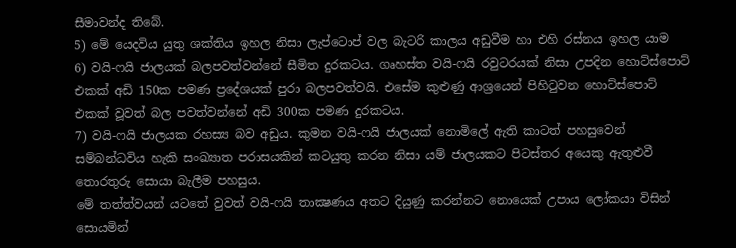සීමාවන්ද තිබේ.
5) මේ යෙදවිය යුතු ශක්තිය ඉහල නිසා ලැප්ටොප් වල බැටරි කාලය අඩුවීම හා එහි රස්නය ඉහල යාම
6) වයි-ෆයි ජාලයක් බලපවත්වන්නේ සීමිත දුරකටය. ගෘහස්ත වයි-ෆයි රවුටරයක් නිසා උපදින හොට්ස්පොට් එකක් අඩි 150ක පමණ ප්‍රදේශයක් පුරා බලපවත්වයි. එසේම කුළුණු ආශ්‍රයෙන් පිහිටුවන හොට්ස්පොට් එකක් වූවත් බල පවත්වන්නේ අඩි 300ක පමණ දුරකටය.
7) වයි-ෆයි ජාලයක රහස්‍ය බව අඩුය. කුමන වයි-ෆයි ජාලයක් නොමිලේ ඇති කාටත් පහසුවෙන් සම්බන්ධවිය හැකි සංඛ්‍යාත පරාසයකින් කටයුතු කරන නිසා යම් ජාලයකට පිටස්තර අයෙකු ඇතුළුවී තොරතුරු සොයා බැලීම පහසුය.
මේ තත්ත්වයන් යටතේ වුවත් වයි-ෆයි තාක්‍ෂණය අතට දියුණු කරන්නට නොයෙක් උපාය ලෝකයා විසින් සොයමින්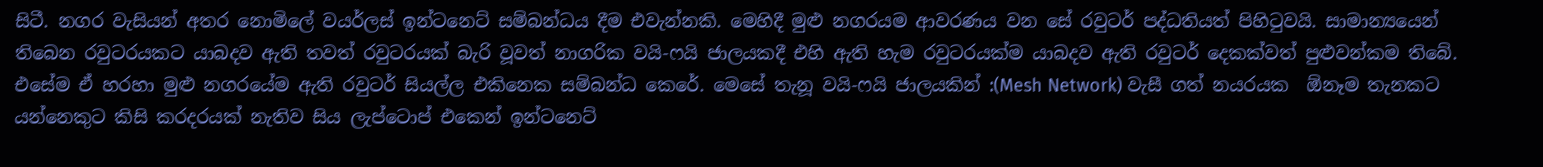සිටී. නගර වැසියන් අතර නොමිලේ වයර්ලස් ඉන්ටනෙට් සම්බන්ධය දීම එවැන්නකි. මෙහිදී මුළු නගරයම ආවරණය වන සේ රවුටර් පද්ධතියත් පිහිටුවයි. සාමාන්‍යයෙන් තිබෙන රවුටරයකට යාබදව ඇති තවත් රවුටරයක් බැරි වූවත් නාගරික වයි-ෆයි ජාලයකදී එහි ඇති හැම රවුටරයක්ම යාබදව ඇති රවුටර් දෙකක්වත් පුළුවන්කම තිබේ.
එසේම ඒ හරහා මුළු නගරයේම ඇති රවුටර් සියල්ල එකිනෙක සම්බන්ධ කෙරේ. මෙසේ තැනූ වයි-ෆයි ජාලයකින් :(Mesh Network) වැසී ගත් නයරයක  ඕනෑම තැනකට යන්නෙකුට කිසි කරදරයක් නැතිව සිය ලැප්ටොප් එකෙන් ඉන්ටනෙට්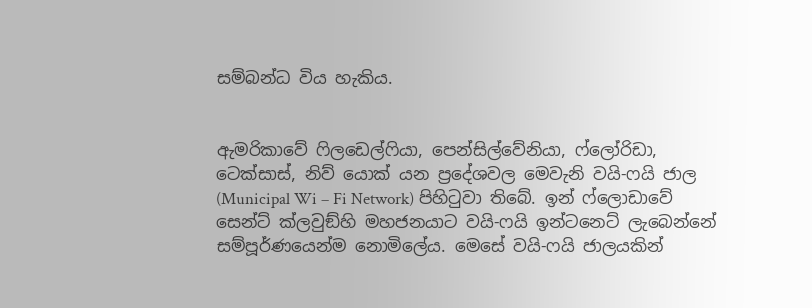සම්බන්ධ විය හැකිය.


ඇමරිකාවේ ෆිලඩෙල්ෆියා, පෙන්සිල්වේනියා, ෆ්ලෝරිඩා, ටෙක්සාස්, නිව් යොක් යන ප්‍රදේශවල මෙවැනි වයි-ෆයි ජාල (Municipal Wi – Fi Network) පිහිටුවා තිබේ. ඉන් ෆ්ලොඩාවේ සෙන්ට් ක්ලවුඞ්හි මහජනයාට වයි-ෆයි ඉන්ටනෙට් ලැබෙන්නේ සම්පූර්ණයෙන්ම නොමිලේය. මෙසේ වයි-ෆයි ජාලයකින්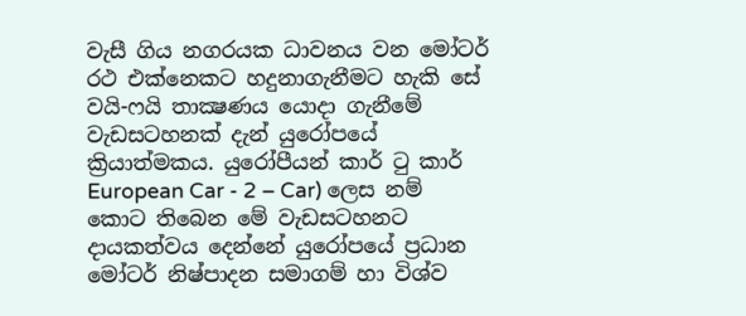වැසී ගිය නගරයක ධාවනය වන මෝටර් රථ එක්නෙකට හදුනාගැනීමට හැකි සේ වයි-ෆයි තාක්‍ෂණය යොදා ගැනීමේ වැඩසටහනක් දැන් යුරෝපයේ ක්‍රියාත්මකය. යුරෝපීයන් කාර් ටු කාර් European Car - 2 – Car) ලෙස නම් කොට තිබෙන මේ වැඩසටහනට දායකත්වය දෙන්නේ යුරෝපයේ ප්‍රධාන මෝටර් නිෂ්පාදන සමාගම් හා විශ්ව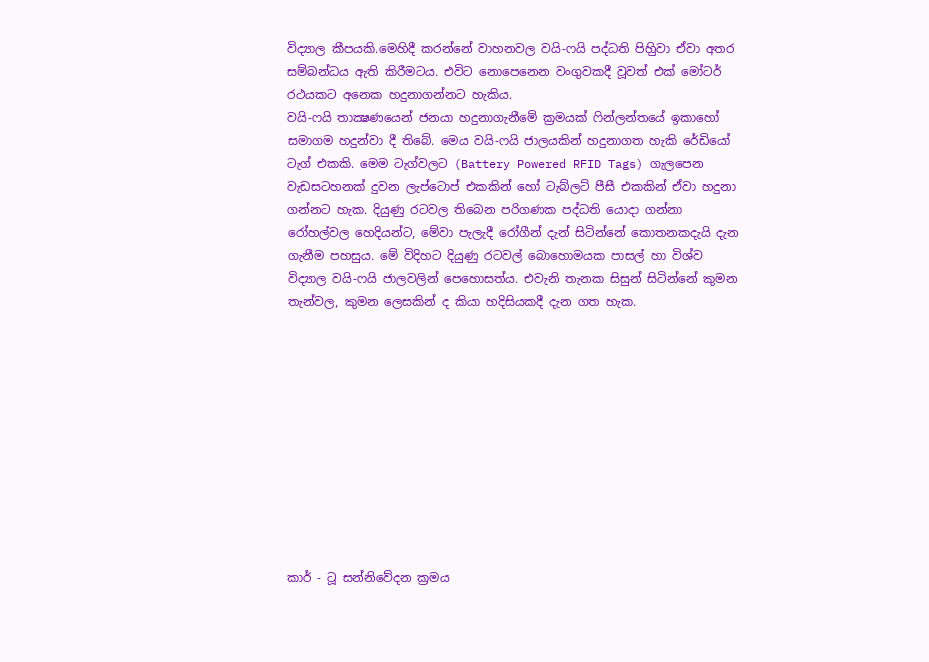විද්‍යාල කීපයකි.මෙහිදී කරන්නේ වාහනවල වයි-ෆයි පද්ධති පිහිුවා ඒවා අතර සම්බන්ධය ඇති කිරීමටය. එවිට නොපෙනෙන වංගුවකදී වූවත් එක් මෝටර් රථයකට අනෙක හදුනාගන්නට හැකිය.
වයි-ෆයි තාක්‍ෂණයෙන් ජනයා හදුනාගැනීමේ ක්‍රමයක් ෆින්ලන්තයේ ඉකාහෝ  සමාගම හදුන්වා දී තිබේ. මෙය වයි-ෆයි ජාලයකින් හදුනාගත හැකි රේඩියෝ ටැග් එකකි. මෙම ටැග්වලට (Battery Powered RFID Tags) ගැලපෙන වැඩසටහනක් දුවන ලැප්ටොප් එකකින් හෝ ටැබ්ලට් පීසී එකකින් ඒවා හදුනා ගන්නට හැක. දියුණු රටවල තිබෙන පරිගණක පද්ධති යොදා ගන්නා රෝහල්වල හෙදියන්ට, මේවා පැලැදී රෝගීන් දැන් සිටින්නේ කොතනකදැයි දැන ගැනීම පහසුය. මේ විදිහට දියුණු රටවල් බොහොමයක පාසල් හා විශ්ව විද්‍යාල වයි-ෆයි ජාලවලින් පෙහොසත්ය. එවැනි තැනක සිසුන් සිටින්නේ කුමන තැන්වල, කුමන ලෙසකින් ද කියා හදිසියකදී දැන ගත හැක.











කාර් - ටූ සන්නිවේදන ක්‍රමය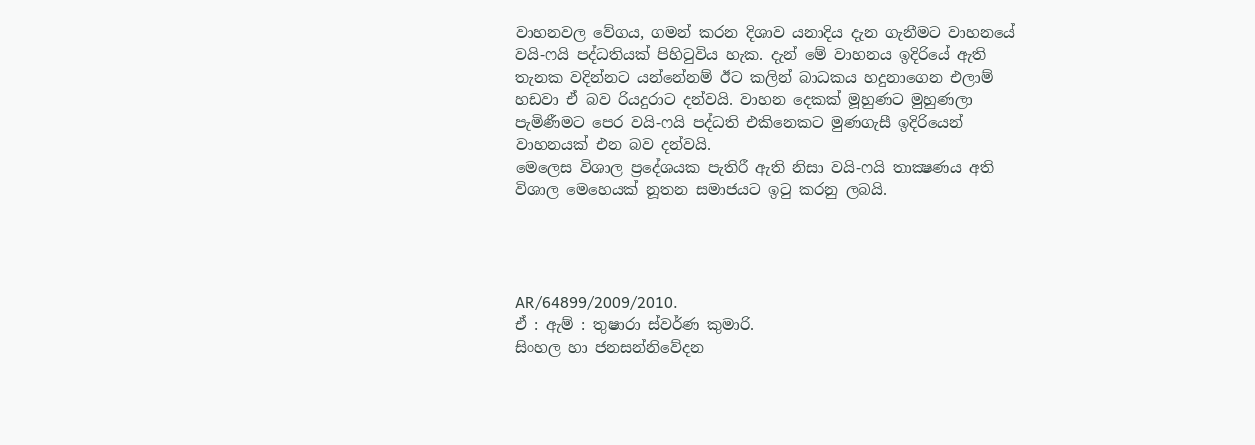වාහනවල වේගය, ගමන් කරන දිශාව යනාදිය දැන ගැනීමට වාහනයේ වයි-ෆයි පද්ධතියක් පිහිටුවිය හැක. දැන් මේ වාහනය ඉදිරියේ ඇති තැනක වදින්නට යන්නේනම් ඊට කලින් බාධකය හදුනාගෙන එලාම් හඩවා ඒ බව රියදුරාට දන්වයි. වාහන දෙකක් මූහුණට මුහුණලා පැමිණීමට පෙර වයි-ෆයි පද්ධති එකිනෙකට මුණගැසී ඉදිරියෙන් වාහනයක් එන බව දන්වයි.
මෙලෙස විශාල ප්‍රදේශයක පැතිරී ඇති නිසා වයි-ෆයි තාක්‍ෂණය අති විශාල මෙහෙයක් නූතන සමාජයට ඉටු කරනු ලබයි.




AR/64899/2009/2010.
ඒ : ඇම් : තුෂාරා ස්වර්ණ කුමාරි.
සිංහල හා ජනසන්නිවේදන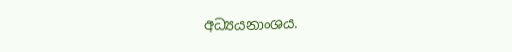අධ්‍යයනාංශය.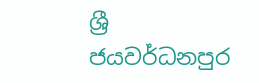ශ්‍රී ජයවර්ධනපුර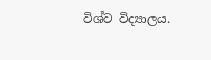විශ්ව විද්‍යාලය.